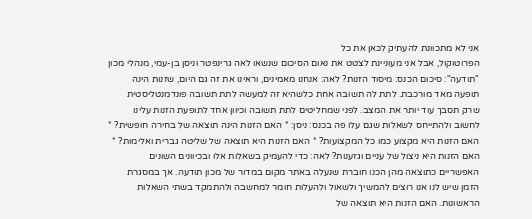אני לא מתכוונת להעתיק לכאן את כל
הפרוטוקול, אבל אני מעוניינת לצטט את נאום הסיכום שנשאו לאה גרינפטר וניסן בן-עמי, מנהלי מכון "תודעה": סיכום הכנס: מיסוד הזנות? לאה: אנחנו מאמינים, וראינו את זה גם היום, שזנות הינה תופעה מאד מורכבת. לתת לה תשובה אחת כלשהיא זה למעשה לתת תשובה פונדמנטליסטית שרק תסבך עוד יותר את המצב. לפני שמחליטים לתת תשובה וכיוון אחד לתופעת הזנות עלינו לחשוב ולהתייחס לשאלות שגם עלו פה בכנס: ניסן: * האם הזנות הינה תוצאה של בחירה חופשית? * האם הזנות היא מקצוע כמו כל המקצועות? * האם הזנות היא תוצאה של שליטה גברית ואלימות? * האם הזנות היא ניצול של עניים וגזענות? לאה: כדי להעמיק בשאלות אלו ובכיוונים השונים האפשריים כתוצאה מהן הכנו חוברת שנעלה באתר מקום במדור של מכון תודעה. אך במסגרת הזמן שיש לנו אנו רוצים להמשיך ולשאול ולהעלות חומר למחשבה ולהתמקד בשתי השאלות הראשונות. האם הזנות היא תוצאה של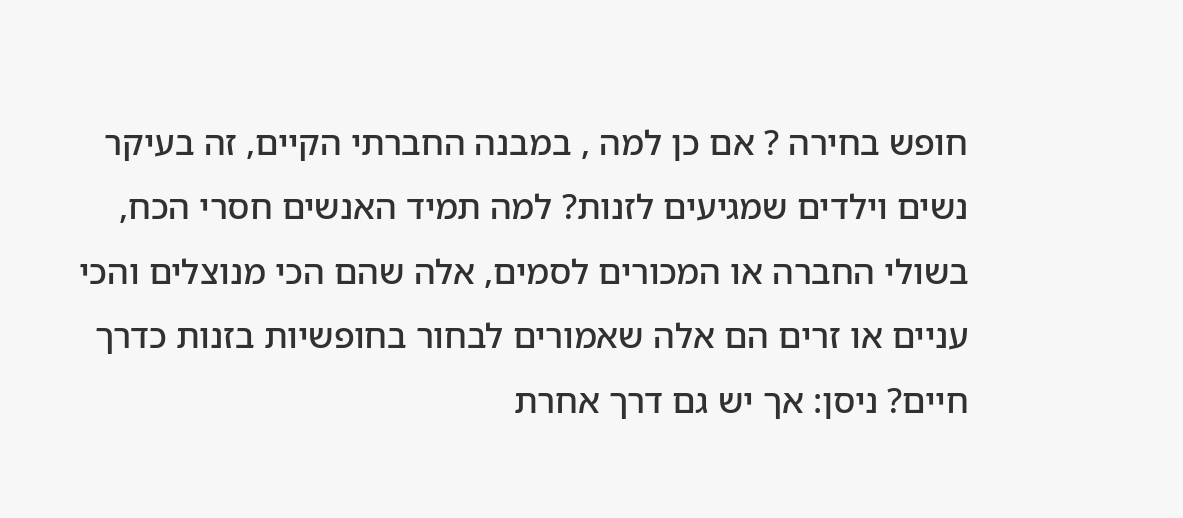חופש בחירה ? אם כן למה , במבנה החברתי הקיים, זה בעיקר נשים וילדים שמגיעים לזנות? למה תמיד האנשים חסרי הכח, בשולי החברה או המכורים לסמים, אלה שהם הכי מנוצלים והכי עניים או זרים הם אלה שאמורים לבחור בחופשיות בזנות כדרך חיים? ניסן: אך יש גם דרך אחרת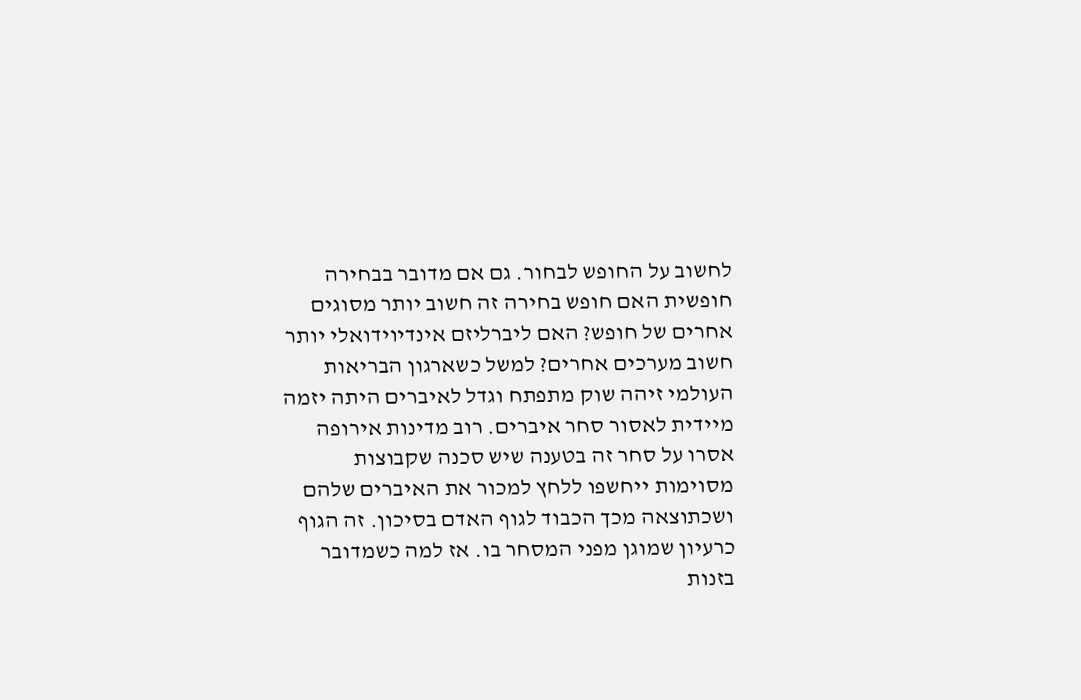לחשוב על החופש לבחור. גם אם מדובר בבחירה חופשית האם חופש בחירה זה חשוב יותר מסוגים אחרים של חופש? האם ליברליזם אינדיוידואלי יותר חשוב מערכים אחרים? למשל כשארגון הבריאות העולמי זיהה שוק מתפתח וגדל לאיברים היתה יזמה מיידית לאסור סחר איברים. רוב מדינות אירופה אסרו על סחר זה בטענה שיש סכנה שקבוצות מסוימות ייחשפו ללחץ למכור את האיברים שלהם ושכתוצאה מכך הכבוד לגוף האדם בסיכון. זה הגוף כרעיון שמוגן מפני המסחר בו. אז למה כשמדובר בזנות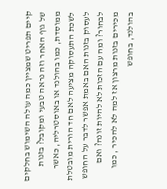קיים תפריט שמציין כמה עולה השימוש בחלקים של גוף האחר וזה נראה טבעי ומקובל? בזנות ממוסדת, כמו בהולנד או באוסטרליה, כאשר לשכת התעסוקה מציעה לאם חד הורית מובטלת לעסוק בזנות האם באמת אפשר לדבר על החופש לבחור? ומה עם הזכות לא להיות זונה? ואם מכירים בזנות מרצון אז למה לא להכיר , כמו בהולנד, בחופש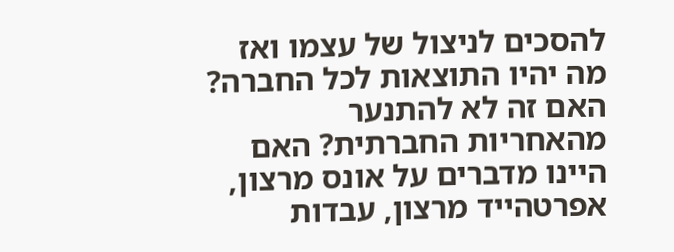להסכים לניצול של עצמו ואז מה יהיו התוצאות לכל החברה? האם זה לא להתנער מהאחריות החברתית? האם היינו מדברים על אונס מרצון, אפרטהייד מרצון, עבדות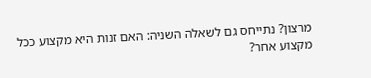מרצון? נתייחס גם לשאלה השניה: האם זנות היא מקצוע ככל מקצוע אחר?